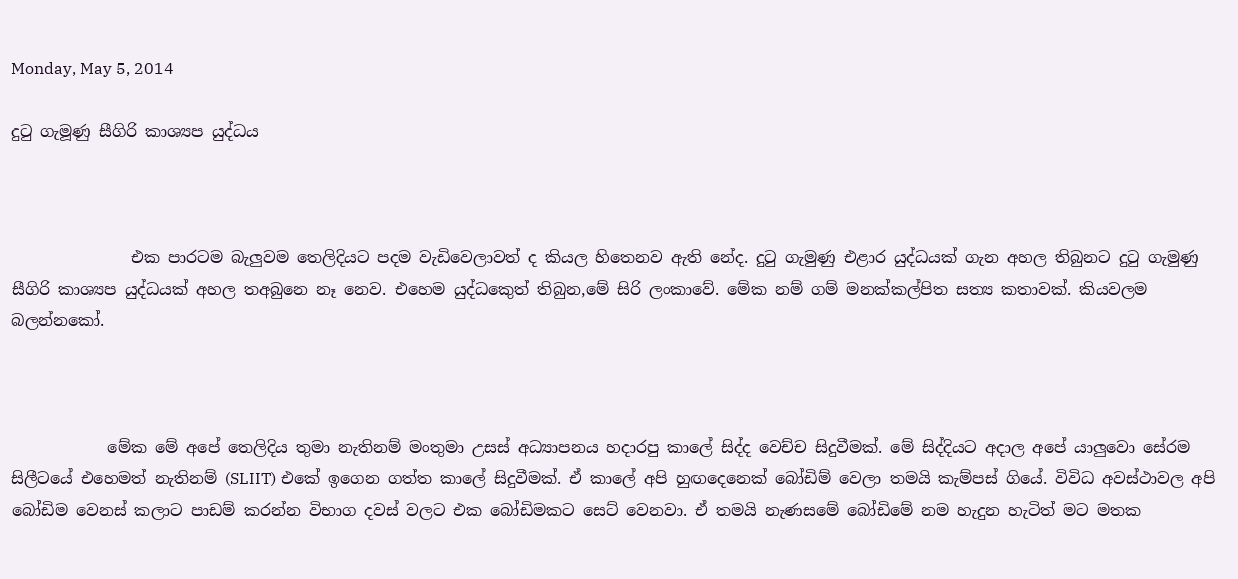Monday, May 5, 2014

දුටු ගැමූණු සීගිරි කාශ්‍යප යුද්ධය



               එක පාරටම බැලුවම තෙලිදියට පදම වැඩිවෙලාවත් ද කියල හිතෙනව ඇති නේද. දුටු ගැමුණු එළාර යුද්ධයක් ගැන අහල තිබුනට දුටු ගැමුණු සීගිරි කාශ්‍යප යුද්ධයක් අහල තඅබුනෙ නෑ නෙව. එහෙම යුද්ධකෙුත් තිබුන,මේ සිරි ලංකාවේ. මේක නම් ගම් මනක්කල්පිත සත්‍ය කතාවක්. කියවලම බලන්නකෝ.



            මේක මේ අපේ තෙලිදිය තුමා නැතිනම් මංතුමා උසස් අධ්‍යාපනය හදාරපු කාලේ සිද්ද වෙච්ච සිදුවීමක්. මේ සිද්දියට අදාල අපේ යාලුවො සේරම සිලීටයේ එහෙමත් නැතිනම් (SLIIT) එකේ ඉගෙන ගත්ත කාලේ සිදුවීමක්. ඒ කාලේ අපි හුඟදෙනෙක් බෝඩිම් වෙලා තමයි කැම්පස් ගියේ. විවිධ අවස්ථාවල අපි බෝඩිම වෙනස් කලාට පාඩම් කරන්න විභාග දවස් වලට එක බෝඩිමකට සෙට් වෙනවා. ඒ තමයි නැණසමේ බෝඩිමේ නම හැදුන හැටිත් මට මතක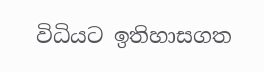විධියට ඉතිහාසගත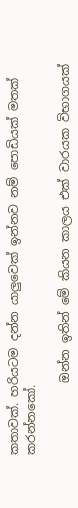කතාවක්. හරියටම දන්න යාලුවෙක් ඉන්නව නම් පොඩියක් මතක් කරන්නකෝ.

            ඔන්න ඉතින් මේ කියන කාලය එක් වාරයක විභාගයක්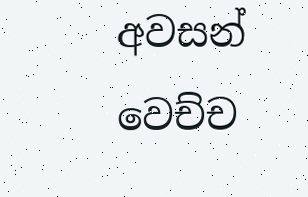අවසන් වෙච්ච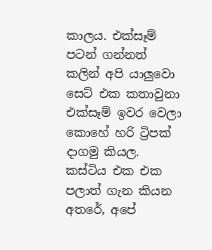කාලය. එක්සෑම් පටන් ගන්නත් කලින් අපි යාලුවො සෙට් එක කතාවුනා එක්සෑම් ඉවර වෙලා කොහේ හරි ට්‍රිපක් දාගමු කියල. කස්ටිය එක එක පලාත් ගැන කියන අතරේ, අපේ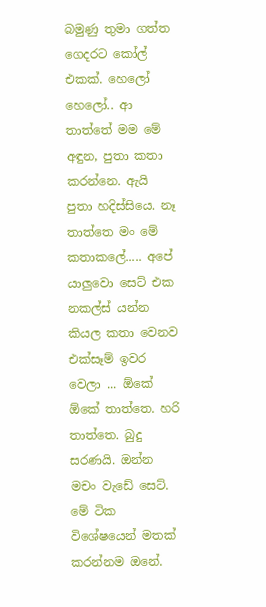බමුණු තුමා ගත්ත ගෙදරට කෝල් එකක්. හෙලෝ හෙලෝ.. ආ තාත්තේ මම මේ අඳුන, පුතා කතා කරන්නෙ. ඇයි පුතා හදිස්සියෙ. නෑ තාත්තෙ මං මේ කතාකලේ..... අපේ යාලුවො සෙට් එක නකල්ස් යන්න කියල කතා වෙනව එක්සෑම් ඉවර වෙලා ... ඕකේ ඕකේ තාත්තෙ. හරි තාත්තෙ. බුදු සරණයි. ඔන්න මචං වැඩේ සෙට්. මේ ටික විශේෂයෙන් මතක් කරන්නම ඔනේ.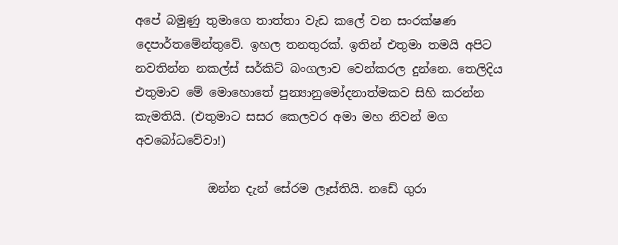අපේ බමුණු තුමාගෙ තාත්තා වැඩ කලේ වන සංරක්ෂණ දෙපාර්තමේන්තුවේ. ඉහල තනතුරක්. ඉතින් එතුමා තමයි අපිට නවතින්න නකල්ස් සර්කිට් බංගලාව වෙන්කරල දුන්නෙ. තෙලිදිය එතුමාව මේ මොහොතේ පුන්‍යානුමෝදනාත්මකව සිහි කරන්න කැමතියි. (එතුමාට සසර කෙලවර අමා මහ නිවන් මග අවබෝධවේවා!)

            ඔන්න දැන් සේරම ලෑස්තියි. නඩේ ගුරා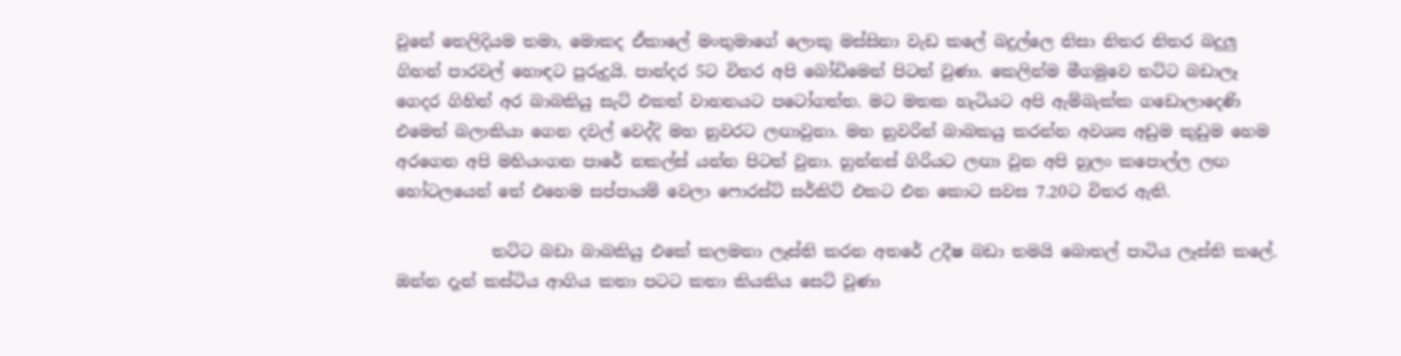වුනේ තෙලිදියම තමා, මොකද ඒකාලේ මංතුමාගේ ලොකු මස්සිනා වැඩ කලේ බදුල්ලෙ නිසා නිතර නිතර බදුලු ගිහන් පාරවල් හොඳට පුරුදුයි. පාන්දර 5ට විතර අපි බෝඩිමෙන් පිටත් වුණා. කෙලින්ම මීගමුවෙ තට්ට බඩාලෑ ගෙදර ගිහින් අර බාබකියු සැට් එකත් වාහනයට පටෝගත්ත. මට මතක හැටියට අපි ඇම්බැක්ක ගඩොලාදෙණි එමෙත් බලාකියා ගෙන දවල් වෙද්දි මහ නුවරට ලඟාවුනා. මහ නුවරින් බාබකයු කරන්න අවශ්‍ය අඩුම කුඩුම හෙම අරගෙන අපි මහියංගන පාරේ නකල්ස් යන්න පිටත් වුනා. හුන්නස් ගිරියට ලඟා වුන අපි හුලං කපොල්ල ලඟ හෝටලයෙන් තේ එහෙම සප්පායම් වෙලා ෆොරස්ට් සර්කිට් එකට එන කොට සවස 7.20ට විතර ඇති.

            තට්ට බඩා බාබකියු එකේ කලමනා ලෑස්ති කරන අතරේ උදීෂ බඩා තමයි බොතල් පාටිය ලෑස්ති කලේ. ඔන්න දැන් කස්ටිය ආගිය කතා පටට කතා කියකිය සෙට් වුණා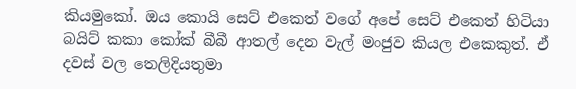කියමුකෝ. ඔය කොයි සෙට් එකෙත් වගේ අපේ සෙට් එකෙත් හිටියා බයිට් කකා කෝක් බීබී ආතල් දෙන වැල් මංජුව කියල එකෙකුත්. ඒ දවස් වල තෙලිදියතුමා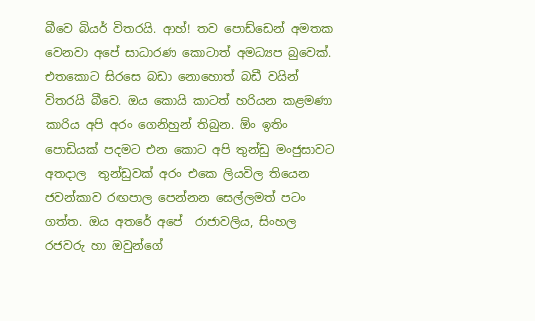බීවෙ බියර් විතරයි. ආහ්! තව පොඩ්ඩෙන් අමතක වෙනවා අපේ සාධාරණ කොටාත් අමධ්‍යප බුවෙක්. එතකොට සිරසෙ බඩා නොහොත් බඩී වයින් විතරයි බීවෙ. ඔය කොයි කාටත් හරියන කළමණා කාරිය අපි අරං ගෙනිහුන් තිබුන. ඕං ඉතිං පොඩියක් පදමට එන කොට අපි තුන්ඩු මංජුසාවට අතදාල  තුන්ඩුවක් අරං එකෙ ලියවිල තියෙන ජවන්කාව රඟපාල පෙන්නන සෙල්ලමත් පටං ගත්ත. ඔය අතරේ අපේ  රාජාවලිය, සිංහල රජවරු හා ඔවුන්ගේ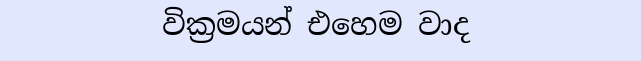වික්‍රමයන් එහෙම වාද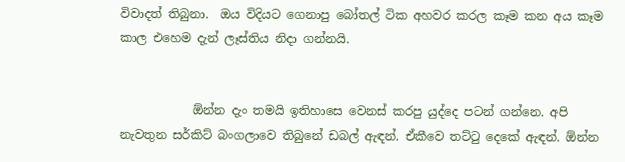විවාදත් තිබුනා.  ඔය විදියට ගෙනාපු බෝතල් ටික අහවර කරල කෑම කන අය කෑම කාල එහෙම දැන් ලෑස්තිය නිදා ගන්නයි.


            ඕන්න දැං තමයි ඉතිහාසෙ වෙනස් කරපු යුද්දෙ පටන් ගන්නෙ. අපි නැවතුන සර්කිට් බංගලාවෙ තිබුනේ ඩබල් ඇඳන්. ඒකීවෙ තට්ටු දෙකේ ඇඳන්. ඕන්න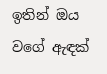ඉතින් ඔය වගේ ඇඳක්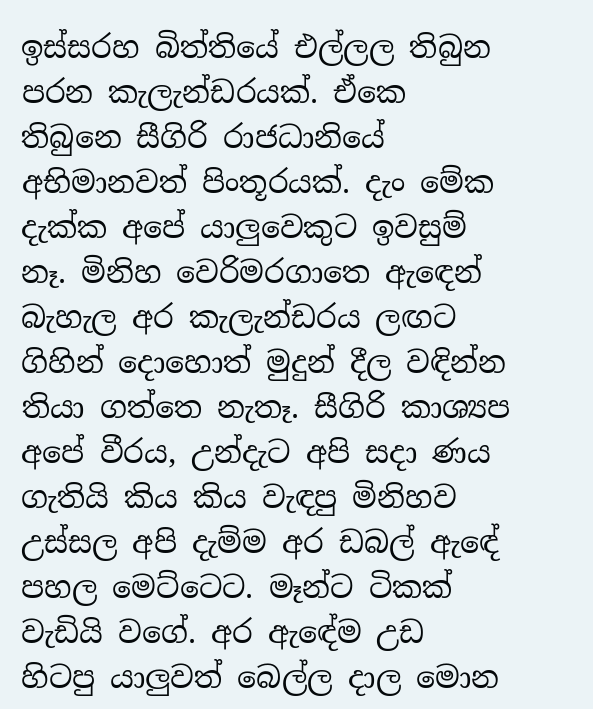ඉස්සරහ බිත්තියේ එල්ලල තිබුන පරන කැලැන්ඩරයක්. ඒකෙ තිබුනෙ සීගිරි රාජධානියේ අභිමානවත් පිංතූරයක්. දැං මේක දැක්ක අපේ යාලුවෙකුට ඉවසුම් නෑ. මිනිහ වෙරිමරගාතෙ ඇඳෙන් බැහැල අර කැලැන්ඩරය ලඟට ගිහින් දොහොත් මුදුන් දීල වඳින්න තියා ගත්තෙ නැතෑ. සීගිරි කාශ්‍යප අපේ වීරය, උන්දැට අපි සදා ණය ගැතියි කිය කිය වැඳපු මිනිහව උස්සල අපි දැම්ම අර ඩබල් ඇඳේ පහල මෙට්ටෙට. මෑන්ට ටිකක් වැඩියි වගේ. අර ඇඳේම උඩ හිටපු යාලුවත් බෙල්ල දාල මොන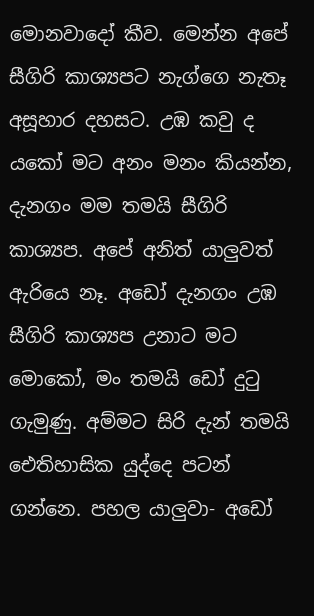මොනවාදෝ කීව. මෙන්න අපේ සීගිරි කාශ්‍යපට නැග්ගෙ නැතෑ අසූහාර දහසට. උඹ කවු ද යකෝ මට අනං මනං කියන්න, දැනගං මම තමයි සීගිරි කාශ්‍යප. අපේ අනිත් යාලුවත් ඇරියෙ නෑ. අඩෝ දැනගං උඹ සීගිරි කාශ්‍යප උනාට මට මොකෝ, මං තමයි ඩෝ දුටු ගැමුණු. අම්මට සිරි දැන් තමයි ඓතිහාසික යුද්දෙ පටන් ගන්නෙ. පහල යාලුවා- අඩෝ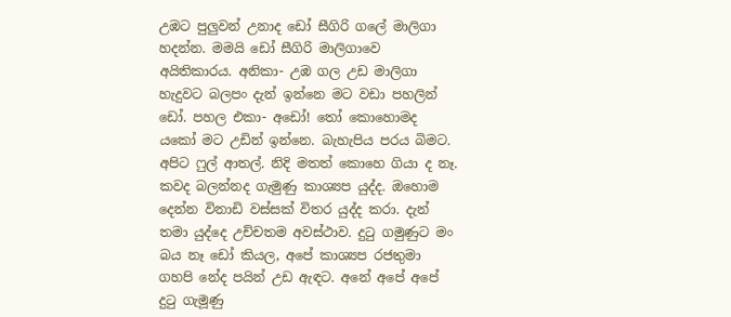උඹට පුලුවන් උනාද ඩෝ සීගිරි ගලේ මාලිගා හදන්න. මමයි ඩෝ සීගිරි මාලිගාවෙ අයිතිකාරය. අනිකා- උඹ ගල උඩ මාලිගා හැදුවට බලපං දැන් ඉන්නෙ මට වඩා පහලින් ඩෝ. පහල එකා- අඩෝ! තෝ කොහොමද යකෝ මට උඩින් ඉන්නෙ. බැහැපිය පරය බිමට. අපිට ෆුල් ආතල්. නිදි මතත් කොහෙ ගියා ද නෑ.  කවද බලන්නද ගැමුණු කාශ්‍යප යුද්ද. ඔහොම දෙන්න විනාඩි වස්සක් විතර යුද්ද කරා. දැන් තමා යුද්දෙ උච්චතම අවස්ථාව. දුටු ගමුණුට මං බය නෑ ඩෝ කියල, අපේ කාශ්‍යප රජතුමා ගහපි නේද පයින් උඩ ඇඳට. අනේ අපේ අපේ දුටු ගැමූණු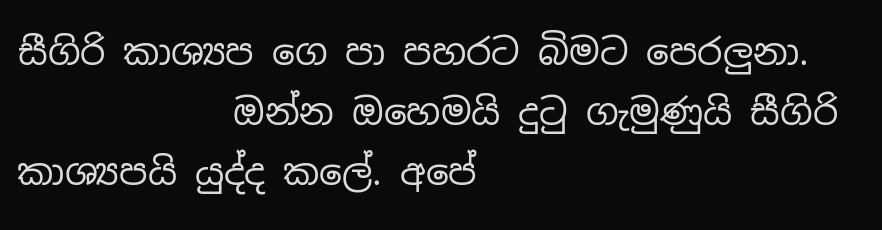සීගිරි කාශ්‍යප ගෙ පා පහරට බිමට පෙරලුනා.
            ඔන්න ඔහෙමයි දුටු ගැමුණුයි සීගිරි කාශ්‍යපයි යුද්ද කලේ. අපේ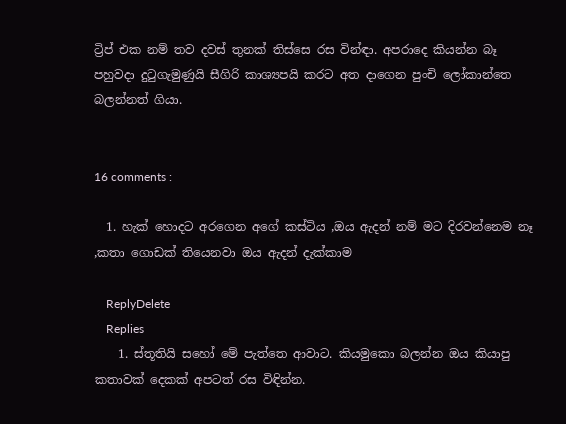ට්‍රිප් එක නම් තව දවස් තුනක් තිස්සෙ රස වින්ඳා. අපරාදෙ කියන්න බෑ පහුවදා දුටුගැමුණුයි සීගිරි කාශ්‍යපයි කරට අත දාගෙන පුංචි ලෝකාන්තෙ බලන්නත් ගියා.


16 comments :

  1. හැක් හොදට අරගෙන අගේ කස්ටිය ,ඔය ඇදන් නම් මට දිරවන්නෙම නෑ ,කතා ගොඩක් තියෙනවා ඔය ඇදන් දැක්කාම

    ReplyDelete
    Replies
    1. ස්තූතියි සහෝ මේ පැත්තෙ ආවාට. කියමුකො බලන්න ඔය කියාපු කතාවක් දෙකක් අපටත් රස විඳින්න.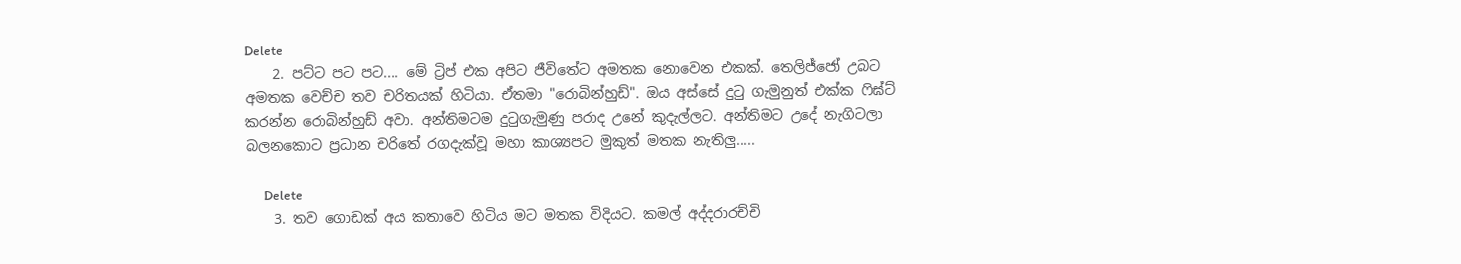Delete
    2. පට්ට පට පට.... මේ ට්‍රිප් එක අපිට ජීවිතේට අමතක නොවෙන එකක්. තෙලිජ්ජෝ උබට අමතක වෙච්ච තව චරිතයක් හිටියා. ඒතමා "රොබින්හුඩ්". ඔය අස්සේ දුටු ගැමුනුත් එක්ක ෆිඝ්ට් කරන්න රොබින්හුඩ් අවා. අන්තිමටම දුටුගැමුණු පරාද උනේ කුදැල්ලට. අන්තිමට උදේ නැගිටලා බලනකොට ප්‍රධාන චරිතේ රගදැක්වූ මහා කාශ්‍යපට මුකුත් මතක නැතිලු.....

      Delete
    3. තව ගොඩක් අය කතාවෙ හිටිය මට මතක විදියට. කමල් අද්දරාරච්චි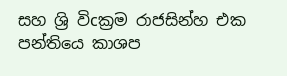සහ ශ්‍රි විcක්‍රම රාජසින්හ එක පන්තියෙ කාශප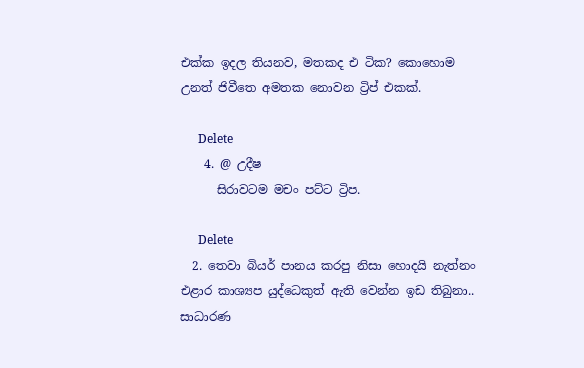එක්ක ඉදල තියනව, මතකද එ ටික? කොහොම උනත් ජිවීතෙ අමතක නොවන ට්‍රිප් එකක්.

      Delete
    4. @ උදීෂ
      සිරාවටම මචං පට්ට ට්‍රිප.

      Delete
  2. තෙවා බියර් පානය කරපු නිසා හොදයි නැත්නං එළාර කාශ්‍යප යුද්ධෙකුත් ඇති වෙන්න ඉඩ තිබුනා.. සාධාරණ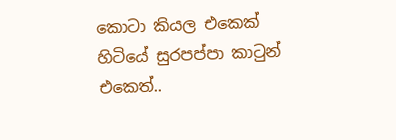කොටා කියල එකෙක් හිටියේ සුරපප්පා කාටුන් එකෙත්..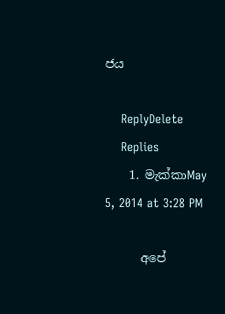ජය

    ReplyDelete
    Replies
    1. මැක්කාMay 5, 2014 at 3:28 PM

      අපේ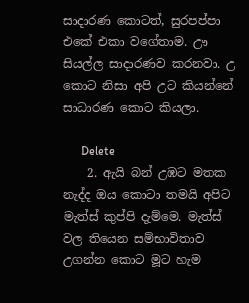සාදාරණ කොටත්, සුරපප්පා එකේ එකා වගේතාම. ඌ සියල්ල සාදාරණව කරනවා. උ කොට නිසා අපි උට කියන්නේ සාධාරණ කොට කියලා.

      Delete
    2. ඇයි බන් උඹට මතක නැද්ද ඔය කොටා තමයි අපිට මැත්ස් කුප්පි දැම්මෙ. මැත්ස් වල තියෙන සම්භාවිතාව උගන්න කොට මූට හැම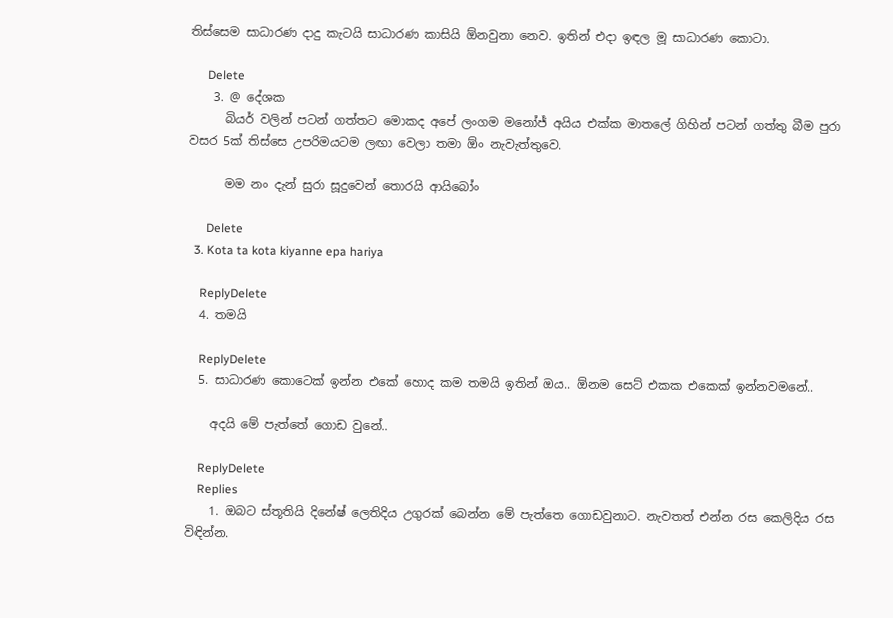තිස්සෙම සාධාරණ දාදු කැටයි සාධාරණ කාසියි ඕනවුනා නෙව. ඉතින් එදා ඉඳල මූ සාධාරණ කොටා.

      Delete
    3. @ දේශක
      බියර් වලින් පටන් ගත්තට මොකද අපේ ලංගම මනෝජ් අයිය එක්ක මාතලේ ගිහින් පටන් ගත්තු බීම පුරා වසර 5ක් තිස්සෙ උපරිමයටම ලඟා වෙලා තමා ඕං නැවැත්තුවෙ.

      මම නං දැන් සුරා සූදුවෙන් තොරයි ආයිබෝං

      Delete
  3. Kota ta kota kiyanne epa hariya

    ReplyDelete
  4. තමයි

    ReplyDelete
  5. සාධාරණ කොටෙක් ඉන්න එකේ හොද කම තමයි ඉතින් ඔය.. ඕනම සෙට් එකක එකෙක් ඉන්නවමනේ..

    අදයි මේ පැත්තේ ගොඩ වුනේ..

    ReplyDelete
    Replies
    1. ඔබට ස්තූතියි දිනේෂ් ලෙතිදිය උගුරක් බෙන්න මේ පැත්තෙ ගොඩවුනාට. නැවතත් එන්න රස කෙලිදිය රස විඳින්න.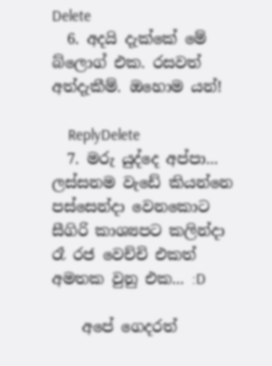Delete
  6. අදයි දැක්කේ මේ බ්ලොග් එක. රසවත් අත්දැකීම්. ඔහොම යන්!

    ReplyDelete
  7. මරු යුද්දෙ අප්පා... ලස්සනම වැඩේ කියන්නෙ පස්සෙන්දා වෙනකොට සීගිරි කාශ්‍යපට කලින්දා රෑ රජ වෙච්චි එකත් අමතක වුනු එක... :D

    අපේ ගෙදරත්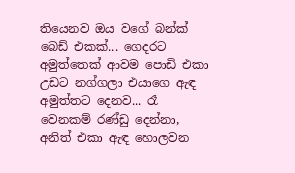තියෙනව ඔය වගේ බන්ක් බෙඩ් එකක්... ගෙදරට අමුත්තෙක් ආවම පොඩි එකා උඩට නග්ගලා එයාගෙ ඇඳ අමුත්තට දෙනව... රෑ වෙනකම් රණ්ඩු දෙන්නා, අනිත් එකා ඇඳ හොලවන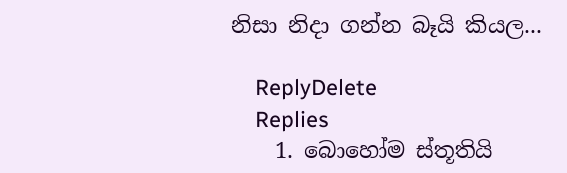නිසා නිදා ගන්න බෑයි කියල...

    ReplyDelete
    Replies
    1. බොහෝම ස්තූතියි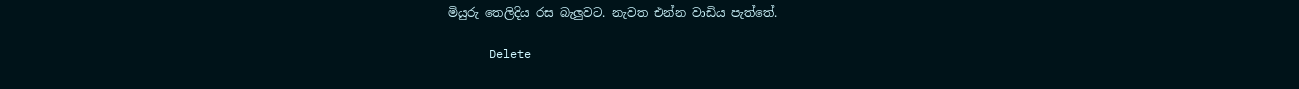මියුරු තෙලිදිය රස බැලුවට. නැවත එන්න වාඩිය පැත්තේ.

      Delete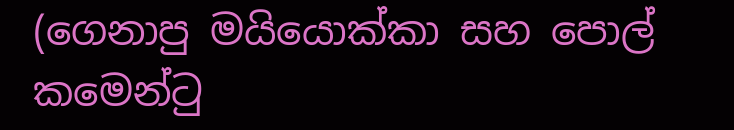(ගෙනාපු මයියොක්කා සහ පොල් කමෙන්ටු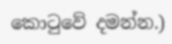කොටුවේ දමන්න.)